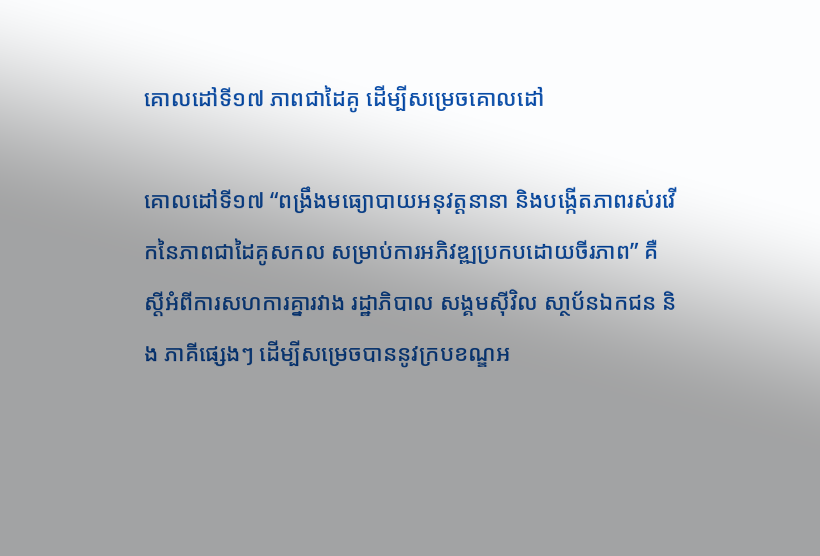គោលដៅទី១៧ ភាពជាដៃគូ ដើម្បីសម្រេចគោលដៅ

គោលដៅទី១៧ “ពង្រឹងមធ្យោបាយអនុវត្តនានា និងបង្កើតភាពរស់រវើកនៃភាពជាដៃគូសកល សម្រាប់ការអភិវឌ្ឍប្រកបដោយចីរភាព” គឺស្តីអំពីការសហការគ្នារវាង រដ្ឋាភិបាល សង្គមស៊ីវិល សា្ថប័នឯកជន និង ភាគីផ្សេងៗ ដើម្បីសម្រេចបាននូវក្របខណ្ឌអ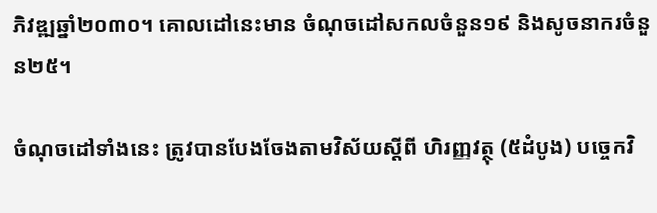ភិវឌ្ឍឆ្នាំ២០៣០។ គោលដៅនេះមាន ចំណុចដៅសកលចំនួន១៩ និងសូចនាករចំនួន២៥។

ចំណុចដៅទាំងនេះ ត្រូវបានបែងចែងតាមវិស័យស្តីពី ហិរញ្ញវត្ថុ (៥ដំបូង) បច្ចេកវិ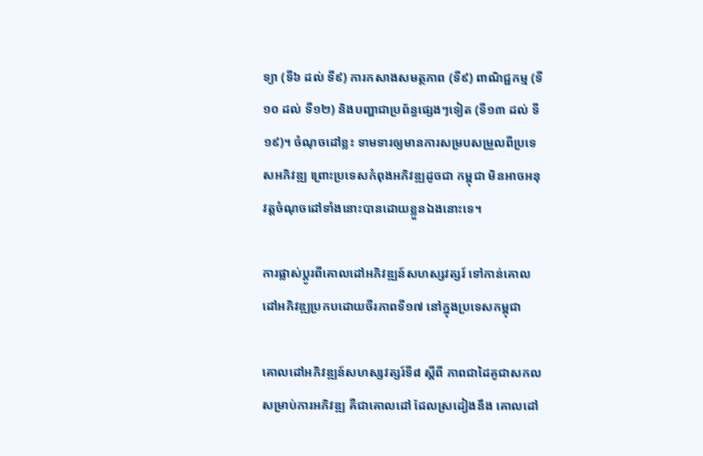ទ្យា (ទី៦ ដល់ ទី៩) ការកសាងសមត្ថភាព (ទី៩) ពាណិជ្ជកម្ម (ទី១០ ដល់ ទី១២) និងបញ្ហាជាប្រព័ន្ធផ្សេងៗទៀត (ទី១៣ ដល់ ទី១៩)។ ចំណុចដៅខ្លះ ទាមទារឲ្យមានការសម្របសម្រួលពីប្រទេសអភិវឌ្ឍ ព្រោះប្រទេសកំពុងអភិវឌ្ឍដូចជា កម្ពុជា មិនអាចអនុវត្តចំណុចដៅទាំងនោះបានដោយខ្លួនឯងនោះទេ។

ការផ្លាស់ប្តូរពីគោលដៅអភិវឌ្ឍន៍សហស្សវត្សរ៍ ទៅកាន់គោលដៅអភិវឌ្ឍប្រកបដោយចីរភាពទី១៧ នៅក្នុងប្រទេសកម្ពុជា

គោលដៅអភិវឌ្ឍន៍សហស្សវត្សរ៍ទី៨ ស្តីពី ភាពជាដៃគូជាសកលសម្រាប់ការអភិវឌ្ឍ គឺជាគោលដៅ ដែលស្រដៀងនឹង គោលដៅ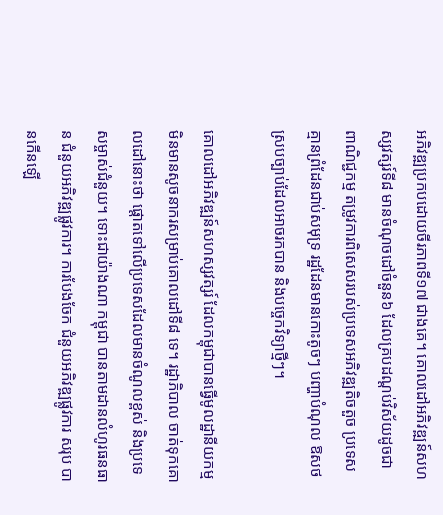អភិវឌ្ឍប្រកបដោយចីរភាពទី១៧ ជាងគេ។ គោលដៅអភិវឌ្ឍន៍សហស្សវត្សរ៍ទី៨ មានចំណុចដៅចំនួន៦ ដែលគ្របដណ្តប់វិស័យដូចជា ពាណិជ្ជកម្ម តម្រូវការពិសេសរបស់ប្រទេសអភិវឌ្ឍតិចតួច ប្រទេសគ្មានព្រំដែនជាប់សមុទ្រ រដ្ឋដែនមានកោះតូចៗ បញ្ហាបំណុល ឱសថស្របច្បាប់ដែលអាចរកបាន និងបច្ចេកវិទ្យាថ្មីៗ។

គោលដៅអភិវឌ្ឍន៍សហស្សវត្សរ៍ ដែលកម្ពុជាបានធ្វើមូលដ្ឋានីយកម្ម មិនមានសូចនាករសម្រាប់គោលដៅទី៨ ទេ។ រដ្ឋាភិបាល ចាត់ទុកគោលដៅនោះថា ផ្តោតទៅលើប្រទេសដែលមានចំណូលខ្ពស់ និងប្រទេសម្ចាស់ជំនួយ។ ទោះជាយ៉ាងណា កម្ពុជា បានតាមដានលំហូរធនធាន ជំនួយអភិវឌ្ឍផ្លូវការ។ ការបែងចែក ជំនួយអភិវឌ្ឍផ្លូវការ សរុប បានកើនឡើ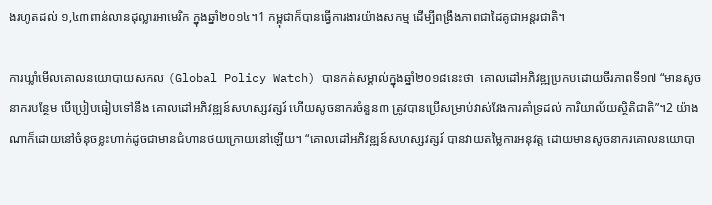ងរហូតដល់ ១,៤៣ពាន់លានដុល្លារអាមេរិក ក្នុងឆ្នាំ២០១៤។1 កម្ពុជាក៏បានធ្វើការងារយ៉ាងសកម្ម ដើម្បីពង្រឹងភាពជាដៃគូជាអន្តរជាតិ។

ការឃ្លាំមើលគោលនយោបាយសកល (Global Policy Watch) បានកត់សម្គាល់ក្នុងឆ្នាំ២០១៨នេះថា  គោលដៅអភិវឌ្ឍប្រកបដោយចីរភាពទី១៧ “មានសូចនាករបន្ថែម បើប្រៀបធៀបទៅនឹង គោលដៅអភិវឌ្ឍន៍សហស្សវត្សរ៍ ហើយសូចនាករចំនួន៣ ត្រូវបានប្រើសម្រាប់វាស់វែងការគាំទ្រដល់ ការិយាល័យស្ថិតិជាតិ”។2 យ៉ាងណាក៏ដោយនៅចំនុចខ្លះហាក់ដូចជាមានជំហានថយក្រោយនៅឡើយ។ “គោលដៅអភិវឌ្ឍន៍សហស្សវត្សរ៍ បានវាយតម្លៃការអនុវត្ត ដោយមានសូចនាករគោលនយោបា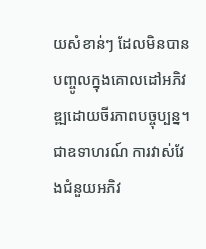យសំខាន់ៗ ដែលមិនបានបញ្ចូលក្នុងគោលដៅអភិវឌ្ឍដោយចីរភាពបច្ចុប្បន្ន។ ជាឧទាហរណ៍ ការវាស់វែងជំនួយអភិវ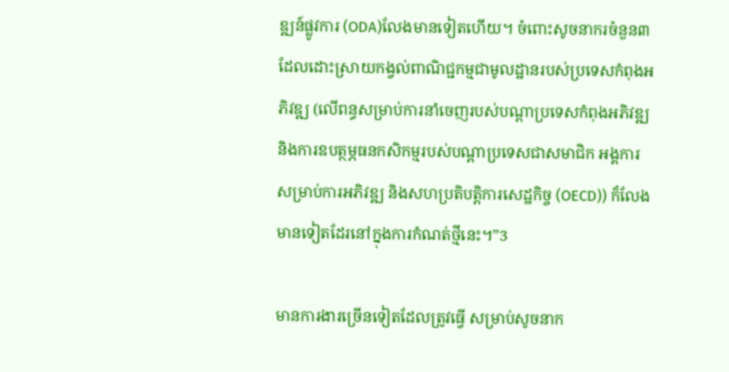ឌ្ឍន៍ផ្លូវការ (ODA)លែងមានទៀតហើយ។ ចំពោះសូចនាករចំនួន៣  ដែលដោះស្រាយកង្វល់ពាណិជ្ជកម្មជាមូលដ្ឋានរបស់ប្រទេសកំពុងអភិវឌ្ឍ (លើពន្ធសម្រាប់ការនាំចេញរបស់បណ្ដាប្រទេសកំពុងអភិវឌ្ឍ និងការឧបត្ថម្ភធនកសិកម្មរបស់បណ្តាប្រទេសជាសមាជិក អង្គការសម្រាប់ការអភិវឌ្ឍ និងសហប្រតិបត្តិការសេដ្ឋកិច្ច (OECD)) ក៏លែងមានទៀតដែរនៅក្នុងការកំណត់ថ្មីនេះ។”3

មានការងារច្រើនទៀតដែលត្រូវធ្វើ សម្រាប់សូចនាក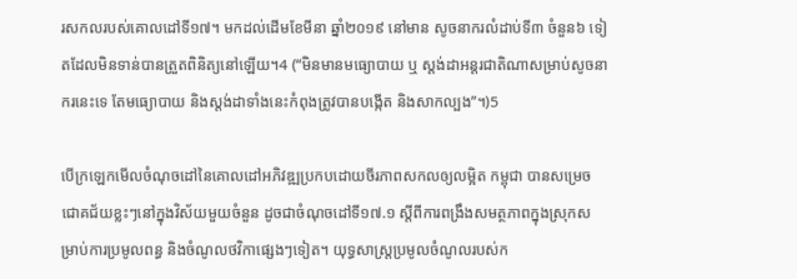រសកលរបស់គោលដៅទី១៧។ មកដល់ដើមខែមីនា ឆ្នាំ២០១៩ នៅមាន សូចនាករលំដាប់ទី៣ ចំនួន៦ ទៀតដែលមិនទាន់បានត្រួតពិនិត្យនៅឡើយ។4 (“មិនមានមធ្យោបាយ ឬ ស្តង់ដាអន្តរជាតិណាសម្រាប់សូចនាករនេះទេ តែមធ្យោបាយ និងស្តង់ដាទាំងនេះកំពុងត្រូវបានបង្កើត និងសាកល្បង”។)5

បើក្រឡេកមើលចំណុចដៅនៃគោលដៅអភិវឌ្ឍប្រកបដោយចីរភាពសកលឲ្យលម្អិត កម្ពុជា បានសម្រេចជោគជ័យខ្លះៗនៅក្នុងវិស័យមួយចំនួន ដូចជាចំណុចដៅទី១៧.១ ស្តីពីការពង្រឹងសមត្ថភាពក្នុងស្រុកសម្រាប់ការប្រមូលពន្ធ និងចំណូលថវិកាផ្សេងៗទៀត។ យុទ្ធសាស្ត្រប្រមូលចំណូលរបស់ក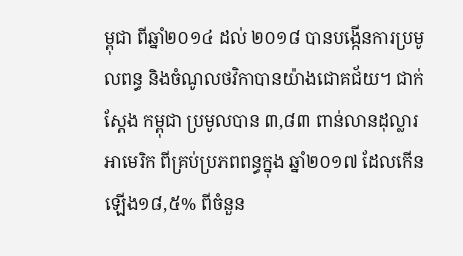ម្ពុជា ពីឆ្នាំ២០១៤ ដល់ ២០១៨ បានបង្កើនការប្រមូលពន្ធ និងចំណូលថវិកាបានយ៉ាងជោគជ័យ។ ជាក់ស្តែង កម្ពុជា ប្រមូលបាន ៣,៨៣ ពាន់លានដុល្លារអាមេរិក ពីគ្រប់ប្រភពពន្ធក្នុង ឆ្នាំ២០១៧ ដែលកើនឡើង១៨,៥% ពីចំនួន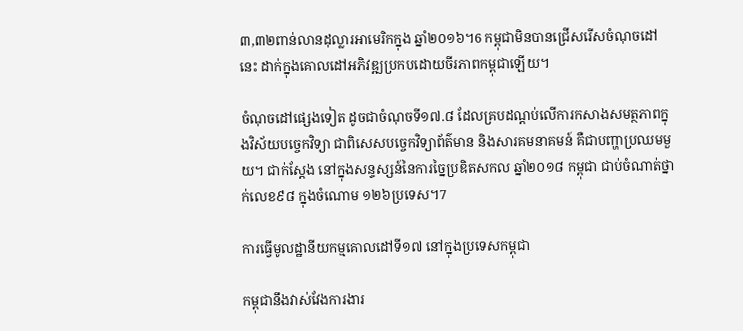៣,៣២ពាន់លានដុល្លារអាមេរិកក្នុង ឆ្នាំ២០១៦។6 កម្ពុជាមិនបានជ្រើសរើសចំណុចដៅនេះ ដាក់ក្នុងគោលដៅអភិវឌ្ឍប្រកបដោយចីរភាពកម្ពុជាឡើយ។

ចំណុចដៅផ្សេងទៀត ដូចជាចំណុចទី១៧.៨ ដែលគ្របដណ្តប់លើការកសាងសមត្ថភាពក្នុងវិស័យបច្ចេកវិទ្យា ជាពិសេសបច្ចេកវិទ្យាព័ត៌មាន និងសារគមនាគមន៍ គឺជាបញ្ហាប្រឈមមួយ។ ជាក់ស្តែង នៅក្នុងសន្ទស្សន៍នៃការច្នៃប្រឌិតសកល ឆ្នាំ២០១៨ កម្ពុជា ជាប់ចំណាត់ថ្នាក់លេខ៩៨ ក្នុងចំណោម ១២៦ប្រទេស។7

ការធ្វើមូលដ្ឋានីយកម្មគោលដៅទី១៧ នៅក្នុងប្រទេសកម្ពុជា

កម្ពុជានឹងវាស់វែងការងារ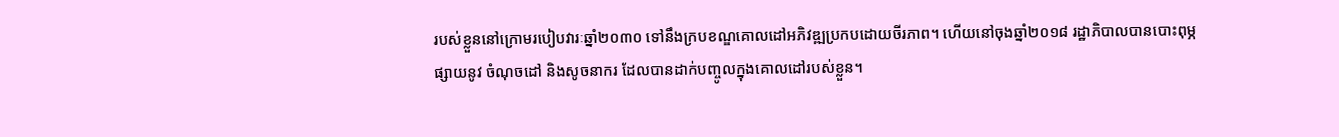របស់ខ្លួននៅក្រោមរបៀបវារៈឆ្នាំ២០៣០ ទៅនឹងក្របខណ្ឌគោលដៅអភិវឌ្ឍប្រកបដោយចីរភាព។ ហើយនៅចុងឆ្នាំ២០១៨ រដ្ឋាភិបាលបានបោះពុម្ភផ្សាយនូវ ចំណុចដៅ និងសូចនាករ ដែលបានដាក់បញ្ចូលក្នុងគោលដៅរបស់ខ្លួន។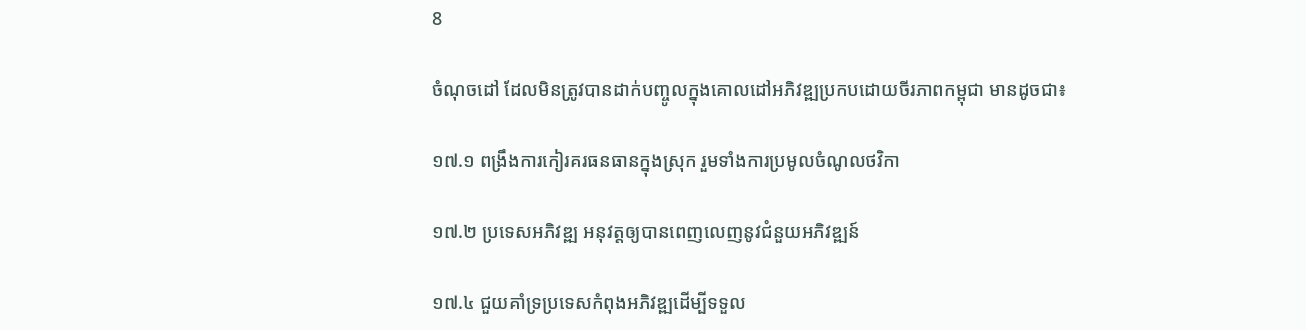8

ចំណុចដៅ ដែលមិនត្រូវបានដាក់បញ្ចូលក្នុងគោលដៅអភិវឌ្ឍប្រកបដោយចីរភាពកម្ពុជា មានដូចជា៖

១៧.១ ពង្រឹងការកៀរគរធនធានក្នុងស្រុក រួមទាំងការប្រមូលចំណូលថវិកា

១៧.២ ប្រទេសអភិវឌ្ឍ អនុវត្តឲ្យបានពេញលេញនូវជំនួយអភិវឌ្ឍន៍

១៧.៤ ជួយគាំទ្រប្រទេសកំពុងអភិវឌ្ឍដើម្បីទទួល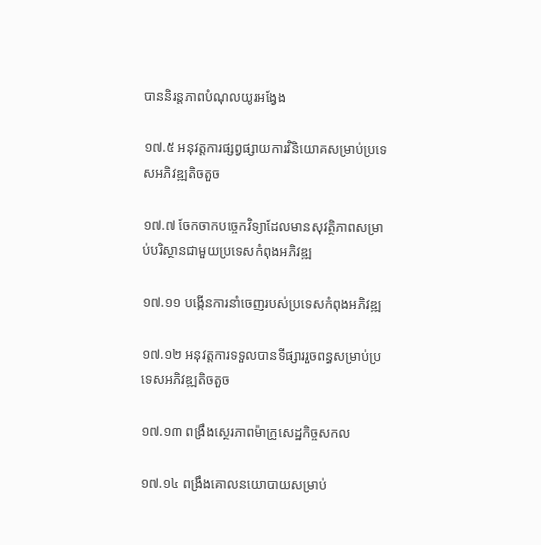បាននិរន្តភាពបំណុលយូរអង្វែង

១៧.៥ អនុវត្តការផ្សព្វផ្សាយការវិនិយោគសម្រាប់ប្រទេសអភិវឌ្ឍតិចតួច

១៧.៧ ចែកចាកបច្ចេកវិទ្យាដែលមានសុវត្ថិភាពសម្រាប់បរិស្ថានជាមួយប្រទេសកំពុងអភិវឌ្ឍ

១៧.១១ បង្កើនការនាំចេញរបស់ប្រទេសកំពុងអភិវឌ្ឍ

១៧.១២ អនុវត្តការទទួលបានទីផ្សាររួចពន្ធសម្រាប់ប្រទេសអភិវឌ្ឍតិចតួច

១៧.១៣ ពង្រឹងសេ្ថរភាពម៉ាក្រូសេដ្ឋកិច្ចសកល

១៧.១៤ ពង្រឹងគោលនយោបាយសម្រាប់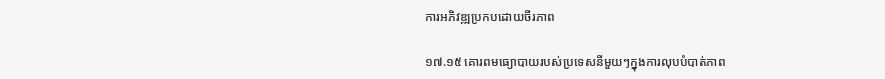ការអភិវឌ្ឍប្រកបដោយចីរភាព

១៧.១៥ គោរពមធ្យោបាយរបស់ប្រទេសនីមួយៗក្នុងការលុបបំបាត់ភាព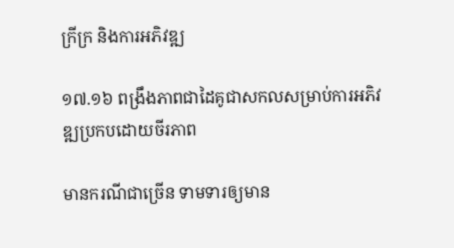ក្រីក្រ និងការអភិវឌ្ឍ

១៧.១៦ ពង្រឹងភាពជាដៃគូជាសកលសម្រាប់ការអភិវឌ្ឍប្រកបដោយចីរភាព

មានករណីជាច្រើន ទាមទារឲ្យមាន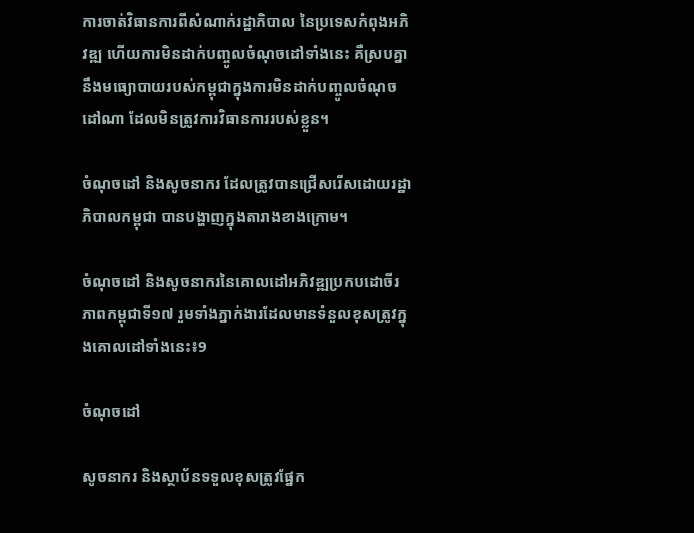ការចាត់វិធានការពីសំណាក់រដ្ឋាភិបាល នៃប្រទេសកំពុងអភិវឌ្ឍ ហើយការមិនដាក់បញ្ចូលចំណុចដៅទាំងនេះ គឺស្របគ្នានឹងមធ្យោបាយរបស់កម្ពុជាក្នុងការមិនដាក់បញ្ចូលចំណុចដៅណា ដែលមិនត្រូវការវិធានការរបស់ខ្លួន។

ចំណុចដៅ និងសូចនាករ ដែលត្រូវបានជ្រើសរើសដោយរដ្ឋាភិបាលកម្ពុជា បានបង្ហាញក្នុងតារាងខាងក្រោម។

ចំណុចដៅ និងសូចនាករនៃគោលដៅអភិវឌ្ឍប្រកបដោចីរភាពកម្ពុជាទី១៧ រួមទាំងភ្នាក់ងារដែលមានទំនួលខុសត្រូវក្នុងគោលដៅទាំងនេះ៖9

ចំណុចដៅ

សូចនាករ និងស្ថាប័នទទួលខុសត្រូវផ្នែក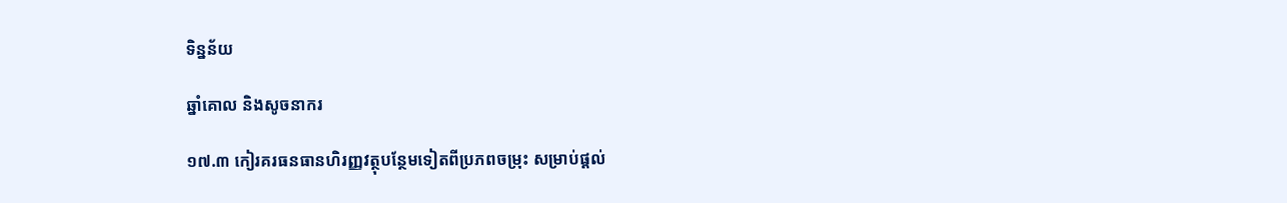ទិន្នន័យ

ឆ្នាំគោល និងសូចនាករ

១៧.៣ កៀរគរធនធានហិរញ្ញវត្ថុបន្ថែមទៀតពីប្រភពចម្រុះ សម្រាប់ផ្តល់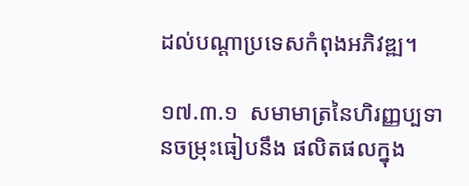ដល់បណ្តាប្រទេសកំពុងអភិវឌ្ឍ។

១៧.៣.១  សមាមាត្រនៃហិរញ្ញប្បទានចម្រុះធៀបនឹង ផលិតផលក្នុង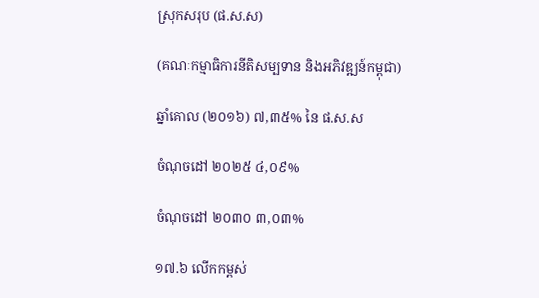ស្រុកសរុប (ផ.ស.ស)

(គណៈកម្មាធិការនីតិសម្បទាន និងអភិវឌ្ឍន៍កម្ពុជា)

ឆ្នាំគោល (២០១៦) ៧,៣៥% នៃ ផ.ស.ស

ចំណុចដៅ ២០២៥ ៤,០៩%

ចំណុចដៅ ២០៣០ ៣,០៣%

១៧.៦ លើកកម្ពស់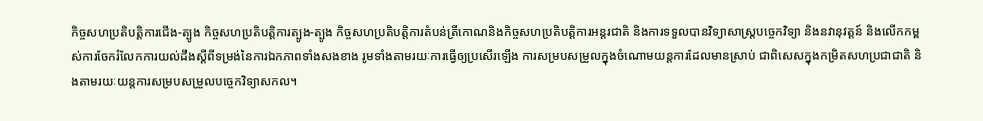កិច្ចសហប្រតិបត្តិការជើង-ត្បូង កិច្ចសហប្រតិបត្តិការត្បូង-ត្បូង កិច្ចសហប្រតិបត្តិការតំបន់ត្រីកោណនិងកិច្ចសហប្រតិបត្តិការអន្តរជាតិ និងការទទួលបានវិទ្យាសាស្ត្របច្ចេកវិទ្យា និងនវានុវត្តន៍ និងលើកកម្ពស់ការចែករំលែកការយល់ដឹងស្តីពីទម្រង់នៃការឯកភាពទាំងសងខាង រូមទាំងតាមរយៈការធ្វើឲ្យប្រសើរឡើង ការសម្របសម្រួលក្នុងចំណោមយន្តការដែលមានស្រាប់ ជាពិសេសក្នុងកម្រិតសហប្រជាជាតិ និងតាមរយៈយន្តការសម្របសម្រួលបច្ចេកវិទ្យាសកល។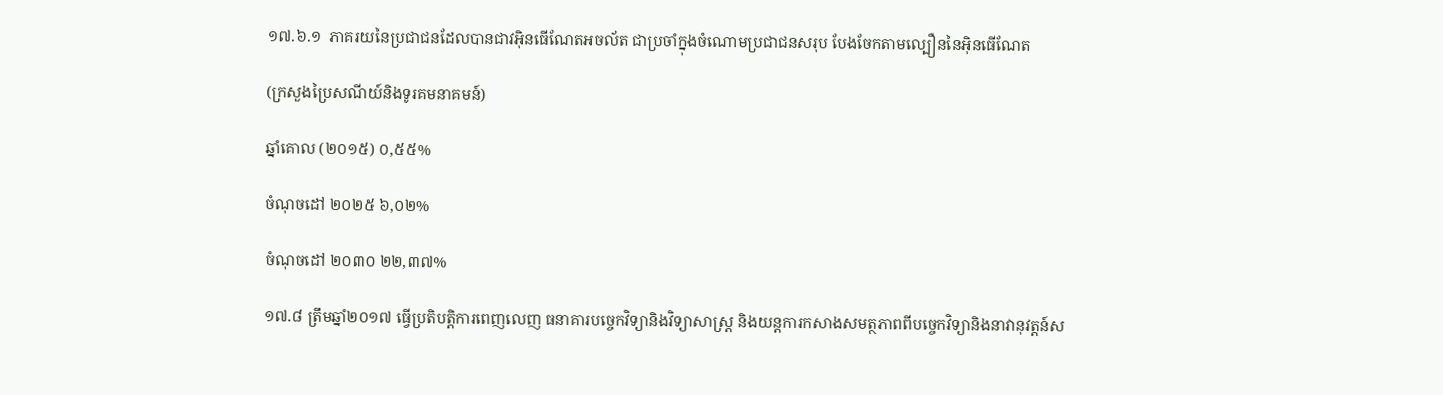១៧.៦.១  ភាគរយនៃប្រជាជនដែលបានជាវអ៊ិនធើណែតអចល័ត ជាប្រចាំក្នុងចំណោមប្រជាជនសរុប បែងចែកតាមល្បឿននៃអ៊ិនធើណែត

(ក្រសួងប្រៃសណីយ៍និងទូរគមនាគមន៍)

ឆ្នាំគោល (២០១៥) ០,៥៥%

ចំណុចដៅ ២០២៥ ៦,០២%

ចំណុចដៅ ២០៣០ ២២,៣៧%

១៧.៨ ត្រឹមឆ្នាំ២០១៧ ធ្វើប្រតិបត្តិការពេញលេញ ធនាគារបច្ចេកវិទ្យានិងវិទ្យាសាស្ត្រ និងយន្តការកសាងសមត្ថភាពពីបច្ចេកវិទ្យានិងនាវានុវត្តន៍ស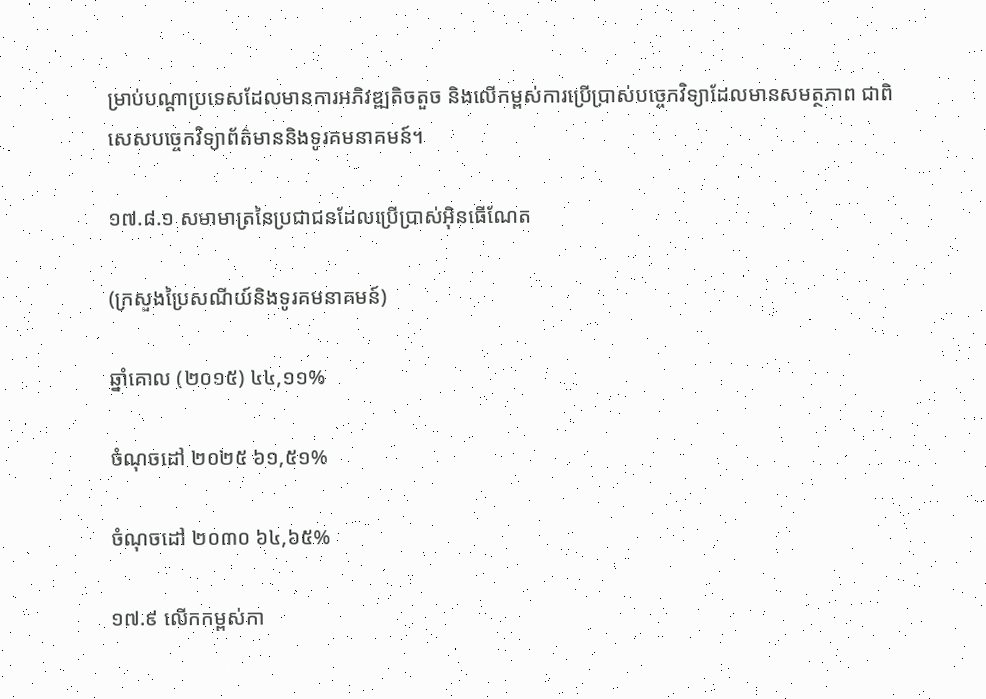ម្រាប់បណ្តាប្រទេសដែលមានការអភិវឌ្ឍតិចតួច និងលើកម្ពស់ការប្រើប្រាស់បច្ចេកវិទ្យាដែលមានសមត្ថភាព ជាពិសេសបច្ចេកវិទ្យាព័ត៌មាននិងទូរគមនាគមន៍។

១៧.៨.១ សមាមាត្រនៃប្រជាជនដែលប្រើប្រាស់អ៊ិនធើណែត

(ក្រសួងប្រៃសណីយ៍និងទូរគមនាគមន៍)

ឆ្នាំគោល (២០១៥) ៤៤,១១%

ចំណុចដៅ ២០២៥ ៦១,៥១%

ចំណុចដៅ ២០៣០ ៦៤,៦៥%

១៧.៩ លើកកម្ពស់កា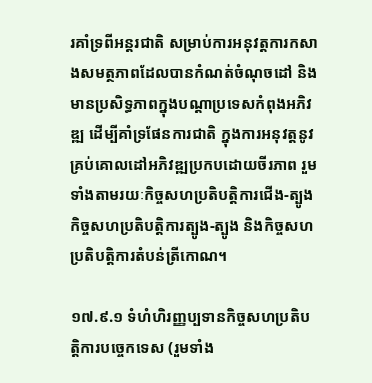រគាំទ្រពីអន្តរជាតិ សម្រាប់ការអនុវត្តការកសាងសមត្ថភាពដែលបានកំណត់ចំណុចដៅ និងមានប្រសិទ្ធភាពក្នុងបណ្តាប្រទេសកំពុងអភិវឌ្ឍ ដើម្បីគាំទ្រផែនការជាតិ ក្នុងការអនុវត្តនូវគ្រប់គោលដៅអភិវឌ្ឍប្រកបដោយចីរភាព រួមទាំងតាមរយៈកិច្ចសហប្រតិបត្តិការជើង-ត្បូង កិច្ចសហប្រតិបត្តិការត្បូង-ត្បូង និងកិច្ចសហប្រតិបត្តិការតំបន់ត្រីកោណ។

១៧.៩.១ ទំហំហិរញ្ញប្បទានកិច្ចសហប្រតិបត្តិការបច្ចេកទេស (រួមទាំង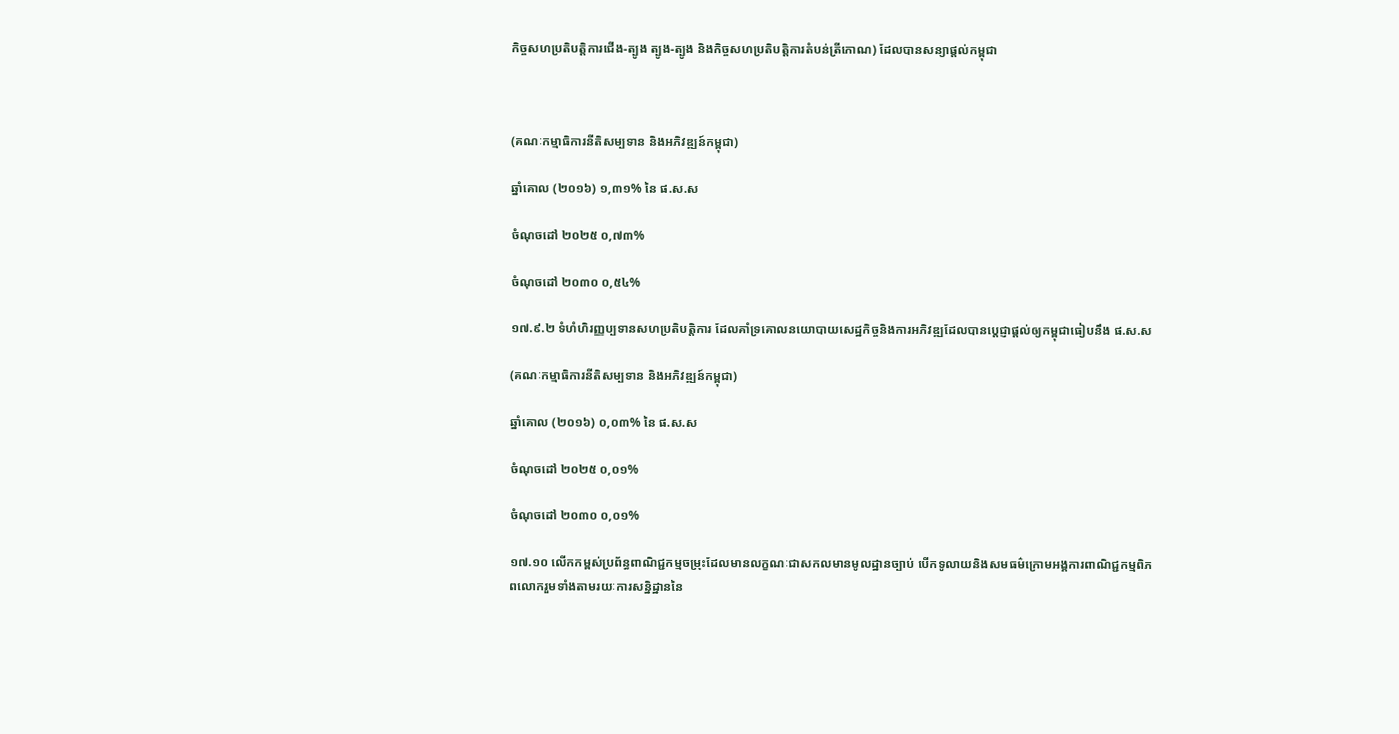កិច្ចសហប្រតិបត្តិការជើង-ត្បូង ត្បូង-ត្បូង និងកិច្ចសហប្រតិបត្តិការតំបន់ត្រីកោណ) ដែលបានសន្យាផ្តល់កម្ពុជា



(គណៈកម្មាធិការនីតិសម្បទាន និងអភិវឌ្ឍន៍កម្ពុជា)

ឆ្នាំគោល (២០១៦) ១,៣១% នៃ ផ.ស.ស

ចំណុចដៅ ២០២៥ ០,៧៣%

ចំណុចដៅ ២០៣០ ០,៥៤%

១៧.៩.២ ទំហំហិរញ្ញប្បទានសហប្រតិបត្តិការ ដែលគាំទ្រគោលនយោបាយសេដ្ឋកិច្ចនិងការអភិវឌ្ឍដែលបានប្តេជ្ញាផ្តល់ឲ្យកម្ពុជាធៀបនឹង ផ.ស.ស

(គណៈកម្មាធិការនីតិសម្បទាន និងអភិវឌ្ឍន៍កម្ពុជា)

ឆ្នាំគោល (២០១៦) ០,០៣% នៃ ផ.ស.ស

ចំណុចដៅ ២០២៥ ០,០១%

ចំណុចដៅ ២០៣០ ០,០១%

១៧.១០ លើកកម្ពស់ប្រព័ន្ធពាណិជ្ជកម្មចម្រុះដែលមានលក្ខណៈជាសកលមានមូលដ្ឋានច្បាប់ បើកទូលាយនិងសមធម៌ក្រោមអង្គការពាណិជ្ជកម្មពិភពលោករួមទាំងតាមរយៈការសន្និដ្ឋាននៃ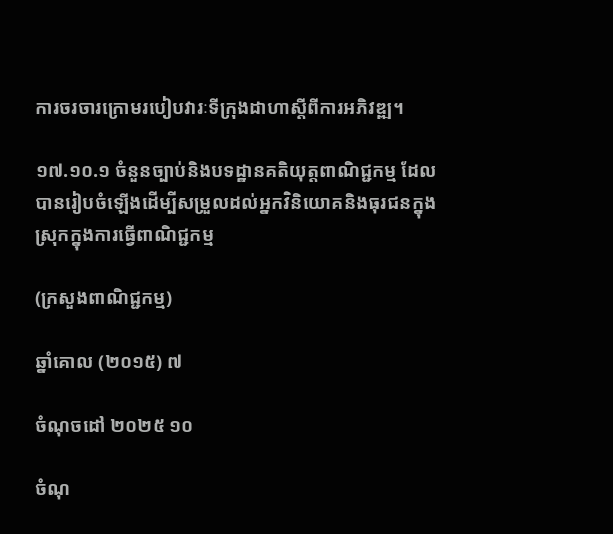ការចរចារក្រោមរបៀបវារៈទីក្រុងដាហាស្តីពីការអភិវឌ្ឍ។

១៧.១០.១ ចំនួនច្បាប់និងបទដ្ឋានគតិយុត្តពាណិជ្ជកម្ម ដែលបានរៀបចំឡើងដើម្បីសម្រួលដល់អ្នកវិនិយោគនិងធុរជនក្នុងស្រុកក្នុងការធ្វើពាណិជ្ជកម្ម

(ក្រសួងពាណិជ្ជកម្ម)

ឆ្នាំគោល (២០១៥) ៧

ចំណុចដៅ ២០២៥ ១០

ចំណុ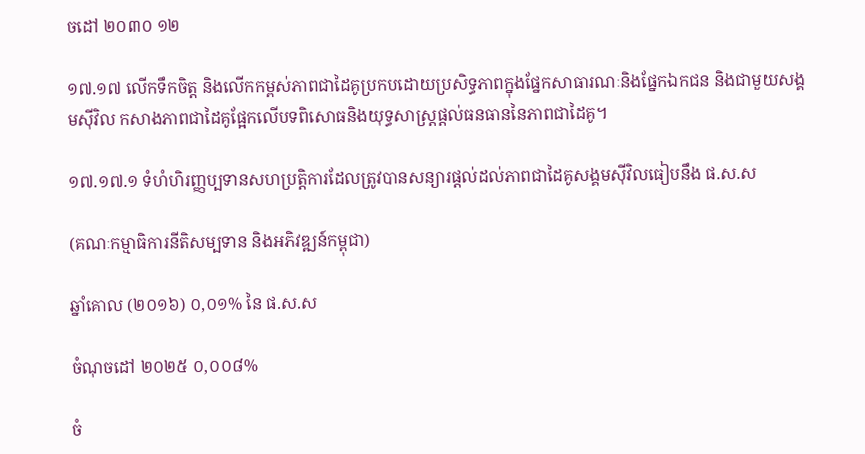ចដៅ ២០៣០ ១២

១៧.១៧ លើកទឹកចិត្ត និងលើកកម្ពស់ភាពជាដៃគូប្រកបដោយប្រសិទ្ធភាពក្នុងផ្នែកសាធារណៈនិងផែ្នកឯកជន និងជាមួយសង្គមស៊ីវិល កសាងភាពជាដៃគូផ្អែកលើបទពិសោធនិងយុទ្ធសាស្ត្រផ្តល់ធនធាននៃភាពជាដៃគូ។

១៧.១៧.១ ទំហំហិរញ្ញប្បទានសហប្រតិ្តការដែលត្រូវបានសន្យារផ្តល់ដល់ភាពជាដៃគូសង្គមស៊ីវិលធៀបនឹង ផ.ស.ស

(គណៈកម្មាធិការនីតិសម្បទាន និងអភិវឌ្ឍន៍កម្ពុជា)

ឆ្នាំគោល (២០១៦) ០,០១% នៃ ផ.ស.ស

ចំណុចដៅ ២០២៥ ០,០០៨%

ចំ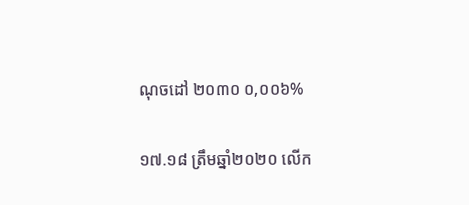ណុចដៅ ២០៣០ ០,០០៦%

១៧.១៨ ត្រឹមឆ្នាំ២០២០ លើក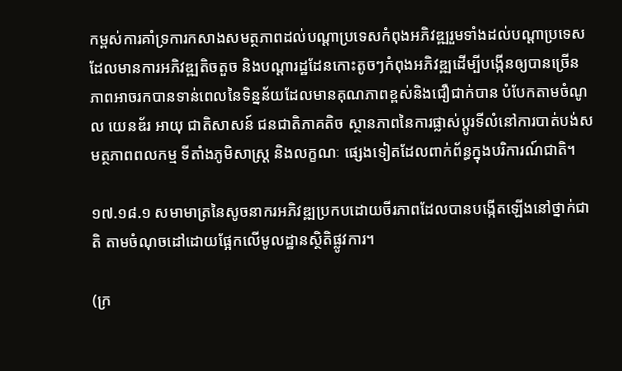កម្ពស់ការគាំទ្រការកសាងសមត្ថភាពដល់បណ្តាប្រទេសកំពុងអភិវឌ្ឍរួមទាំងដល់បណ្តាប្រទេសដែលមានការអភិវឌ្ឍតិចតួច និងបណ្តារដ្ឋដែនកោះតូចៗកំពុងអភិវឌ្ឍដើម្បីបង្កើនឲ្យបានច្រើន ភាពអាចរកបានទាន់ពេលនៃទិន្នន័យដែលមានគុណភាពខ្ពស់និងជឿជាក់បាន បំបែកតាមចំណូល យេនឌ័រ អាយុ ជាតិសាសន៍ ជនជាតិភាគតិច ស្ថានភាពនៃការផ្លាស់ប្តូរទីលំនៅការបាត់បង់សមត្ថភាពពលកម្ម ទីតាំងភូមិសាស្ត្រ និងលក្ខណៈ ផ្សេងទៀតដែលពាក់ព័ន្ធក្នុងបរិការណ៍ជាតិ។

១៧.១៨.១ សមាមាត្រនៃសូចនាករអភិវឌ្ឍប្រកបដោយចីរភាពដែលបានបង្កើតឡើងនៅថ្នាក់ជាតិ តាមចំណុចដៅដោយផ្អែកលើមូលដ្ឋានសិ្ថតិផ្លូវការ។

(ក្រ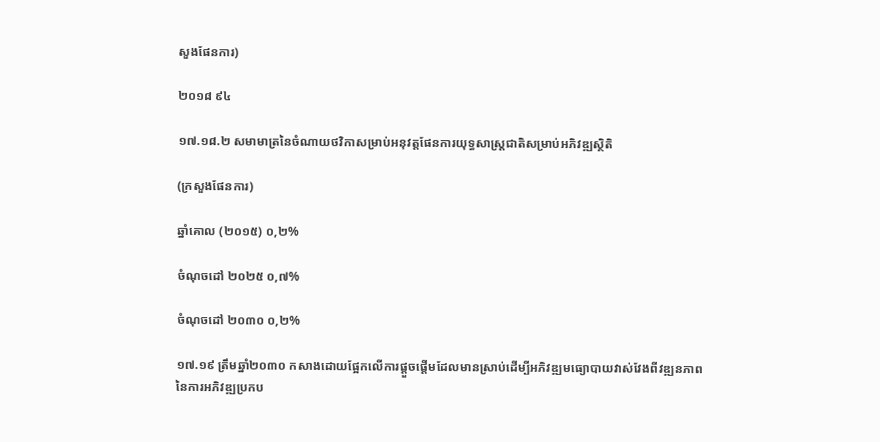សួងផែនការ)

២០១៨ ៩៤

១៧.១៨.២ សមាមាត្រនៃចំណាយថវិកាសម្រាប់អនុវត្តផែនការយុទ្ធសាស្ត្រជាតិសម្រាប់អភិវឌ្ឍសិ្ថតិ

(ក្រសួងផែនការ)

ឆ្នាំគោល (២០១៥) ០,២%

ចំណុចដៅ ២០២៥ ០,៧%

ចំណុចដៅ ២០៣០ ០,២%

១៧.១៩ ត្រឹមឆ្នាំ២០៣០ កសាងដោយផ្អែកលើការផ្តួចផ្តើមដែលមានស្រាប់ដើម្បីអភិវឌ្ឍមធ្យោបាយវាស់វែងពីវឌ្ឍនភាពនៃការអភិវឌ្ឍប្រកប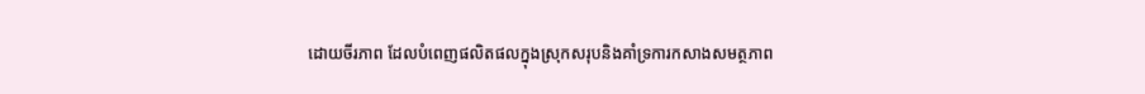ដោយចីរភាព ដែលបំពេញផលិតផលក្នុងស្រុកសរុបនិងគាំទ្រការកសាងសមត្ថភាព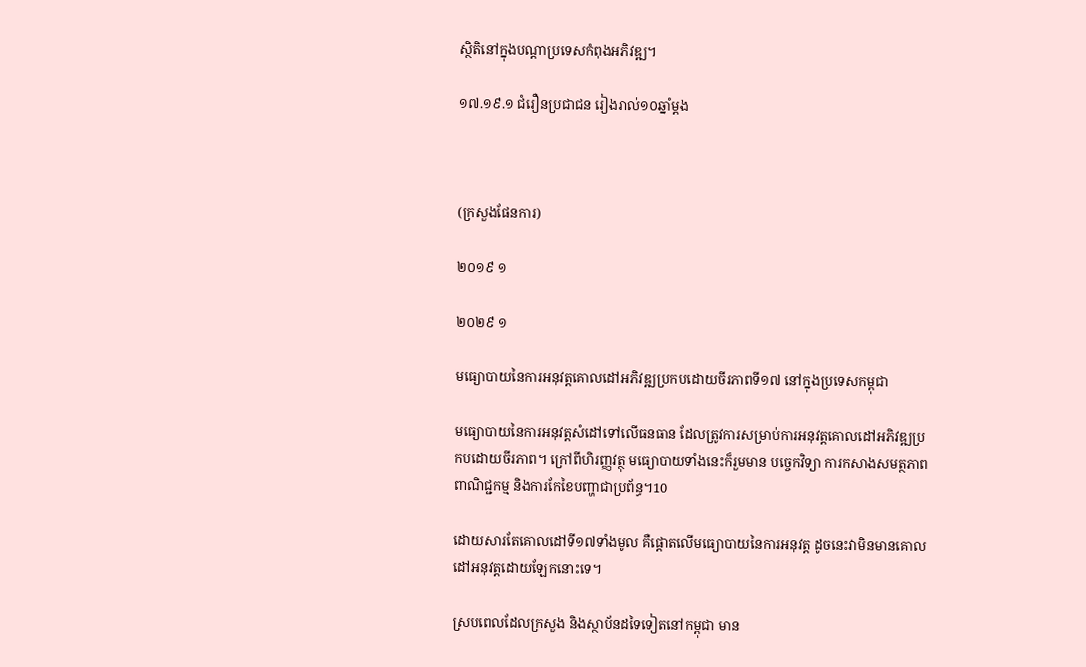សិ្ថតិនៅក្នុងបណ្តាប្រទេសកំពុងអភិវឌ្ឍ។

១៧.១៩.១ ជំរឿនប្រជាជន រៀងរាល់១០ឆ្នាំម្តង



(ក្រសួងផែនការ)

២០១៩ ១

២០២៩ ១

មធ្យោបាយនៃការអនុវត្តគោលដៅអភិវឌ្ឍប្រកបដោយចីរភាពទី១៧ នៅក្នុងប្រទេសកម្ពុជា

មធ្យោបាយនៃការអនុវត្តសំដៅទៅលើធនធាន ដែលត្រូវការសម្រាប់ការអនុវត្តគោលដៅអភិវឌ្ឍប្រកបដោយចីរភាព។ ក្រៅពីហិរញ្ញវត្ថុ មធ្យោបាយទាំងនេះក៏រួមមាន បច្ចេកវិទ្យា ការកសាងសមត្ថភាព ពាណិជ្ជកម្ម និងការកែខៃបញ្ហាជាប្រព័ន្ធ។10

ដោយសារតែគោលដៅទី១៧ទាំងមូល គឺផ្តោតលើមធ្យោបាយនៃការអនុវត្ត ដូចនេះវាមិនមានគោលដៅអនុវត្តដោយឡែកនោះទេ។

ស្របពេលដែលក្រសួង និងស្ថាប័នដទៃទៀតនៅកម្ពុជា មាន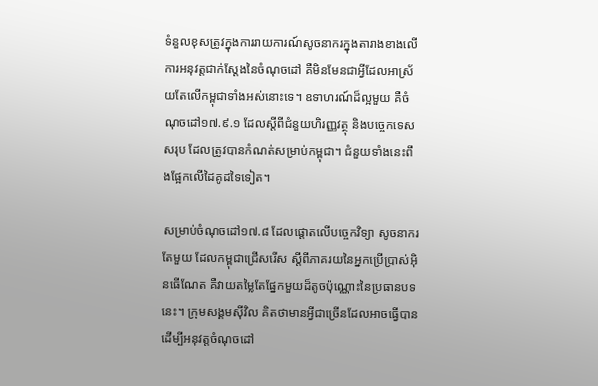ទំនួលខុសត្រូវក្នុងការរាយការណ៍សូចនាករក្នុងតារាងខាងលើ ការអនុវត្តជាក់ស្តែងនៃចំណុចដៅ គឺមិនមែនជាអ្វីដែលអាស្រ័យតែលើកម្ពុជាទាំងអស់នោះទេ។ ឧទាហរណ៍ដ៏ល្អមួយ គឺចំណុចដៅ១៧.៩.១ ដែលស្តីពីជំនួយហិរញ្ញវត្ថុ និងបច្ចេកទេសសរុប ដែលត្រូវបានកំណត់សម្រាប់កម្ពុជា។ ជំនួយទាំងនេះពឹងផ្អែកលើដៃគូដទៃទៀត។

សម្រាប់ចំណុចដៅ១៧.៨ ដែលផ្តោតលើបច្ចេកវិទ្យា សូចនាករតែមួយ ដែលកម្ពុជាជ្រើសរើស ស្តីពីភាគរយនៃអ្នកប្រើប្រាស់អ៊ិនធើណែត គឺវាយតម្លៃតែផ្នែកមួយដ៏តូចប៉ុណ្ណោះនៃប្រធានបទនេះ។ ក្រុមសង្គមស៊ីវិល គិតថាមានអ្វីជាច្រើនដែលអាចធ្វើបាន ដើម្បីអនុវត្តចំណុចដៅ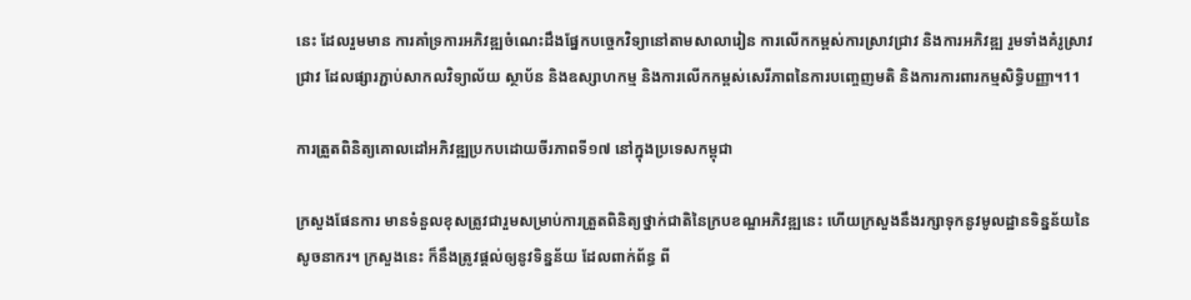នេះ ដែលរួមមាន ការគាំទ្រការអភិវឌ្ឍចំណេះដឹងផ្នែកបច្ចេកវិទ្យានៅតាមសាលារៀន ការលើកកម្ពស់ការស្រាវជ្រាវ និងការអភិវឌ្ឍ រួមទាំងគំរូស្រាវជ្រាវ ដែលផ្សារភ្ជាប់សាកលវិទ្យាល័យ ស្ថាប័ន និងឧស្សាហកម្ម និងការលើកកម្ពស់សេរីភាពនៃការបញ្ចេញមតិ និងការការពារកម្មសិទ្ធិបញ្ញា។11

ការត្រួតពិនិត្យគោលដៅអភិវឌ្ឍប្រកបដោយចីរភាពទី១៧ នៅក្នុងប្រទេសកម្ពុជា

ក្រសួងផែនការ មានទំនួលខុសត្រូវជារួមសម្រាប់ការត្រួតពិនិត្យថ្នាក់ជាតិនៃក្របខណ្ឌអភិវឌ្ឍនេះ ហើយក្រសួងនឹងរក្សាទុកនូវមូលដ្ឋានទិន្នន័យនៃសូចនាករ។ ក្រសួងនេះ ក៏នឹងត្រូវផ្តល់ឲ្យនូវទិន្នន័យ ដែលពាក់ព័ន្ធ ពី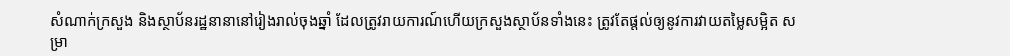សំណាក់ក្រសួង និងស្ថាប័នរដ្ឋនានានៅរៀងរាល់ចុងឆ្នាំ ដែលត្រូវរាយការណ៍ហើយក្រសួងស្ថាប័នទាំងនេះ ត្រូវតែផ្តល់ឲ្យនូវការវាយតម្លៃសម្អិត សម្រា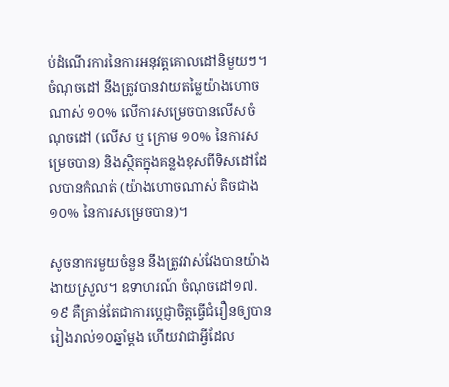ប់ដំណើរការនៃការអនុវត្តគោលដៅនិមួយៗ។ ចំណុចដៅ នឹងត្រូវបានវាយតម្លៃយ៉ាងហោចណាស់ ១០% លើការសម្រេចបានលើសចំណុចដៅ (លើស ឬ ក្រោម ១០% នៃការសម្រេចបាន) និងស្ថិតក្នុងគន្លងខុសពីទិសដៅដែលបានកំណត់ (យ៉ាងហោចណាស់ តិចជាង១០% នៃការសម្រេចបាន)។

សូចនាករមួយចំនួន នឹងត្រូវវាស់វែងបានយ៉ាងងាយស្រួល។ ឧទាហរណ៍ ចំណុចដៅ១៧.១៩ គឺគ្រាន់តែជាការប្តេជ្ញាចិត្តធ្វើជំរឿនឲ្យបានរៀងរាល់១០ឆ្នាំម្តង ហើយវាជាអ្វីដែល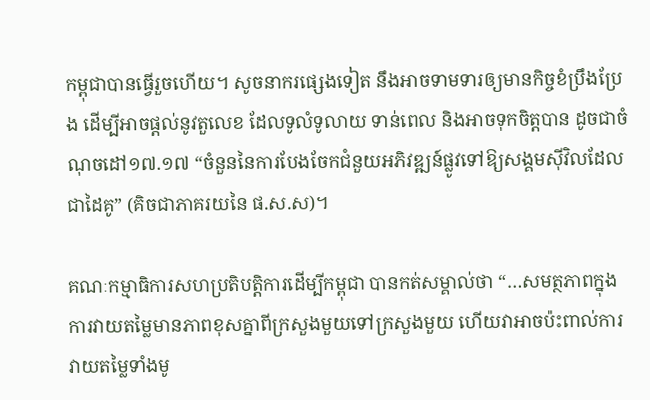កម្ពុជាបានធ្វើរួចហើយ។ សូចនាករផ្សេងទៀត នឹងអាចទាមទារឲ្យមានកិច្ចខំប្រឹងប្រែង ដើម្បីអាចផ្តល់នូវតួលេខ ដែលទូលំទូលាយ ទាន់ពេល និងអាចទុកចិត្តបាន ដូចជាចំណុចដៅ១៧.១៧ “ចំនួននៃការបែងចែកជំនួយអភិវឌ្ឍន៍ផ្លូវទៅឱ្យសង្គមស៊ីវិលដែលជាដៃគូ” (គិចជាភាគរយនៃ ផ.ស.ស)។

គណៈកម្មាធិការសហប្រតិបត្តិការដើម្បីកម្ពុជា បានកត់សម្គាល់ថា “…សមត្ថភាពក្នុងការវាយតម្លៃមានភាពខុសគ្នាពីក្រសួងមួយទៅក្រសួងមួយ ហើយវាអាចប៉ះពាល់ការវាយតម្លៃទាំងមូ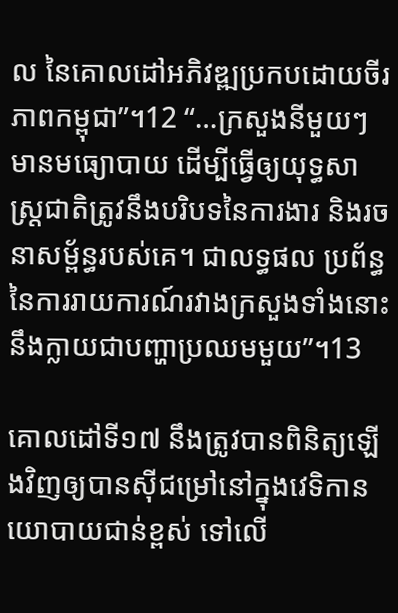ល នៃគោលដៅអភិវឌ្ឍប្រកបដោយចីរភាពកម្ពុជា”។12 “…ក្រសួងនីមួយៗមានមធ្យោបាយ ដើម្បីធ្វើឲ្យយុទ្ធសាស្ត្រជាតិត្រូវនឹងបរិបទនៃការងារ និងរចនាសម្ព័ន្ធរបស់គេ។ ជាលទ្ធផល ប្រព័ន្ធនៃការរាយការណ៍រវាងក្រសួងទាំងនោះ នឹងក្លាយជាបញ្ហាប្រឈមមួយ”។13

គោលដៅទី១៧ នឹងត្រូវបានពិនិត្យឡើងវិញឲ្យបានស៊ីជម្រៅនៅក្នុងវេទិកានយោបាយជាន់ខ្ពស់ ទៅលើ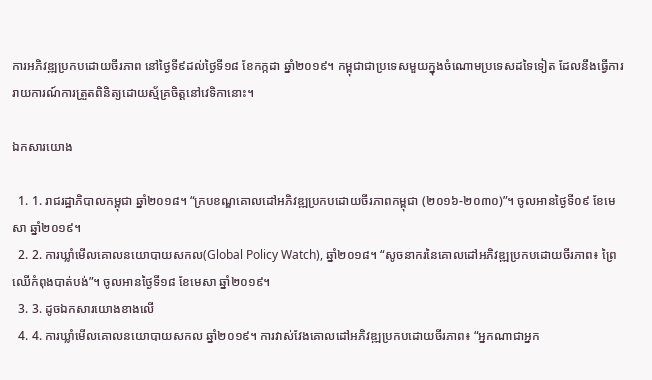ការអភិវឌ្ឍប្រកបដោយចីរភាព នៅថ្ងៃទី៩ដល់ថ្ងៃទី១៨ ខែកក្កដា ឆ្នាំ២០១៩។ កម្ពុជាជាប្រទេសមួយក្នុងចំណោមប្រទេសដទៃទៀត ដែលនឹងធ្វើការរាយការណ៍ការត្រួតពិនិត្យដោយស្ម័គ្រចិត្តនៅវេទិកានោះ។

ឯកសារយោង

  1. 1. រាជរដ្ឋាភិបាលកម្ពុជា ឆ្នាំ២០១៨។ “ក្របខណ្ឌគោលដៅអភិវឌ្ឍប្រកបដោយចីរភាពកម្ពុជា (២០១៦-២០៣០)”។ ចូលអានថ្ងៃទី០៩ ខែមេសា ឆ្នាំ២០១៩។
  2. 2. ការឃ្លាំមើលគោលនយោបាយសកល(Global Policy Watch), ឆ្នាំ២០១៨។ “សូចនាករនៃគោលដៅអភិវឌ្ឍប្រកបដោយចីរភាព៖ ព្រៃឈើកំពុងបាត់បង់”។ ចូលអានថ្ងៃទី១៨ ខែមេសា ឆ្នាំ២០១៩។
  3. 3. ដូចឯកសារយោងខាងលើ
  4. 4. ការឃ្លាំមើលគោលនយោបាយសកល ឆ្នាំ២០១៩។ ការវាស់វែងគោលដៅអភិវឌ្ឍប្រកបដោយចីរភាព៖ “អ្នកណាជាអ្នក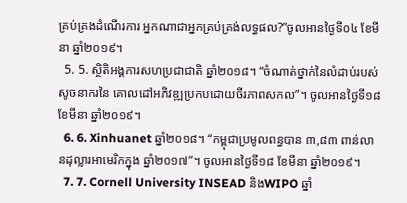គ្រប់គ្រងដំណើរការ អ្នកណាជាអ្នកគ្រប់គ្រង់លទ្ធផល?”ចូលអានថ្ងៃទី០៤ ខែមីនា ឆ្នាំ២០១៩។
  5. 5. សិ្ថតិអង្គការសហប្រជាជាតិ ឆ្នាំ២០១៨។ “ចំណាត់ថ្នាក់នៃលំដាប់របស់សូចនាករនៃ គោលដៅអភិវឌ្ឍប្រកបដោយចីរភាពសកល”។ ចូលអានថ្ងៃទី១៨ ខែមីនា ឆ្នាំ២០១៩។
  6. 6. Xinhuanet ឆ្នាំ២០១៨។ “កម្ពុជាប្រមូលពន្ធបាន ៣,៨៣ ពាន់លានដុល្លារអាមេរិកក្នុង ឆ្នាំ២០១៧”។ ចូលអានថ្ងៃទី១៨ ខែមីនា ឆ្នាំ២០១៩។
  7. 7. Cornell University INSEAD និងWIPO ឆ្នាំ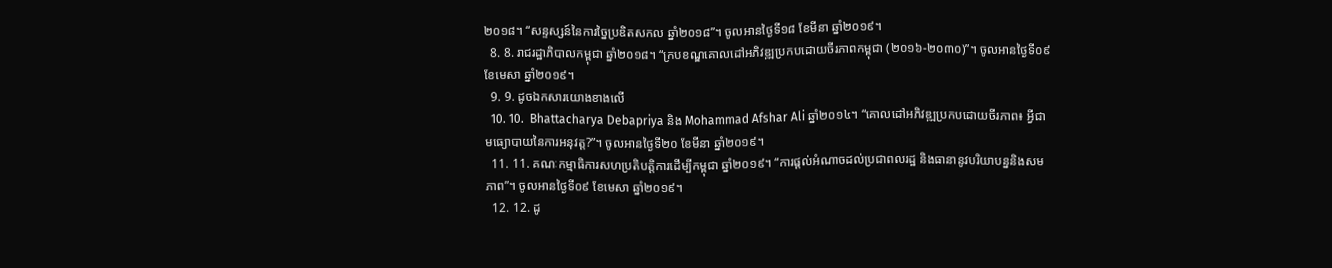២០១៨។ “សន្ទស្សន៍នៃការច្នៃប្រឌិតសកល ឆ្នាំ២០១៨”។ ចូលអានថ្ងៃទី១៨ ខែមីនា ឆ្នាំ២០១៩។
  8. 8. រាជរដ្ឋាភិបាលកម្ពុជា ឆ្នាំ២០១៨។ “ក្របខណ្ឌគោលដៅអភិវឌ្ឍប្រកបដោយចីរភាពកម្ពុជា (២០១៦-២០៣០)”។ ចូលអានថ្ងៃទី០៩ ខែមេសា ឆ្នាំ២០១៩។
  9. 9. ដូចឯកសារយោងខាងលើ
  10. 10.  Bhattacharya Debapriya និង Mohammad Afshar Ali ឆ្នាំ២០១៤។ “គោលដៅអភិវឌ្ឍប្រកបដោយចីរភាព៖ អ្វីជាមធ្យោបាយនៃការអនុវត្ត?”។ ចូលអានថ្ងៃទី២០ ខែមីនា ឆ្នាំ២០១៩។
  11. 11. គណៈកម្មាធិការសហប្រតិបត្តិការដើម្បីកម្ពុជា ឆ្នាំ២០១៩។ “ការផ្តល់អំណាចដល់ប្រជាពលរដ្ឋ និងធានានូវបរិយាបន្ននិងសមភាព”។ ចូលអានថ្ងៃទី០៩ ខែមេសា ឆ្នាំ២០១៩។
  12. 12. ដូ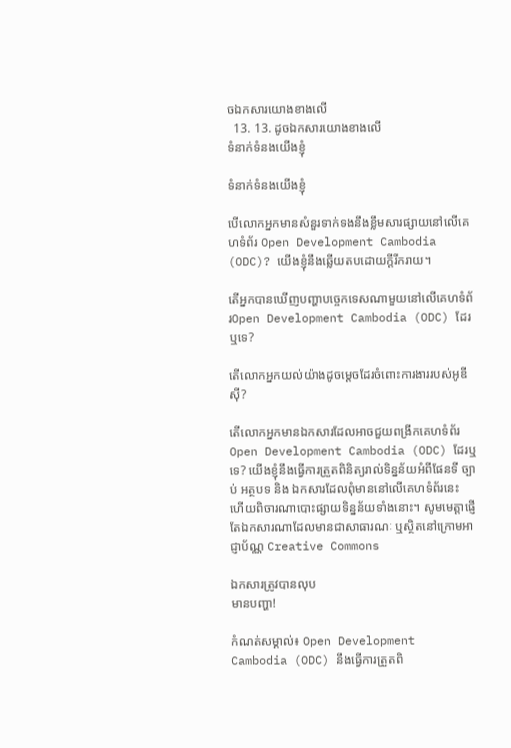ចឯកសារយោងខាងលើ
  13. 13. ដូចឯកសារយោងខាងលើ
ទំនាក់ទំនងយើងខ្ញុំ

ទំនាក់ទំនងយើងខ្ញុំ

បើលោកអ្នកមានសំនួរទាក់ទងនឹងខ្លឹមសារផ្សាយនៅលើគេហទំព័រ Open Development Cambodia (ODC)? យើងខ្ញុំនឹងឆ្លើយតបដោយក្តីរីករាយ។

តើអ្នកបានឃើញបញ្ហាបច្ចេកទេសណាមួយនៅលើគេហទំព័រOpen Development Cambodia (ODC) ដែរឬទេ?

តើលោកអ្នកយល់យ៉ាងដូចម្តេចដែរចំពោះការងាររបស់អូឌីស៊ី?

តើលោកអ្នកមានឯកសារដែលអាចជួយពង្រីកគេហទំព័រOpen Development Cambodia (ODC) ដែរឬទេ? យើងខ្ញុំនឹងធ្វើការត្រួតពិនិត្យរាល់ទិន្នន័យអំពីផែនទី ច្បាប់ អត្ថបទ និង ឯកសារដែលពុំមាននៅលើគេហទំព័រនេះ ហើយពិចារណាបោះផ្សាយទិន្នន័យទាំងនោះ។ សូមមេត្តាផ្ញើតែឯកសារណាដែលមានជាសាធារណៈ ឬស្ថិតនៅក្រោមអាជ្ញាប័ណ្ណ Creative Commons

ឯកសារត្រូវបានលុប
មានបញ្ហា!

កំណត់សម្គាល់៖ Open Development Cambodia (ODC) នឹងធ្វើការត្រួតពិ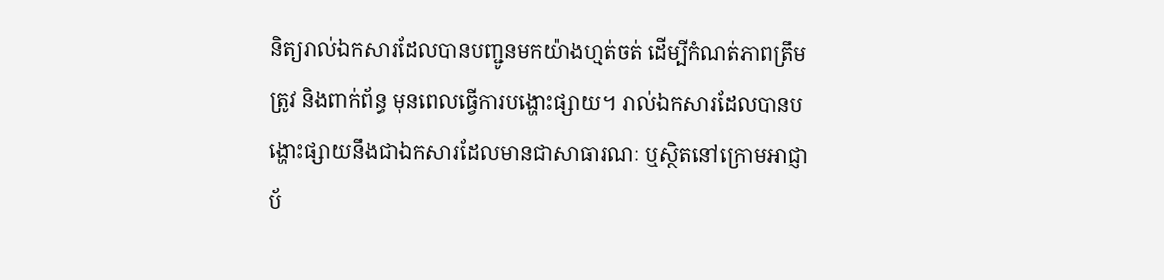និត្យរាល់ឯកសារដែលបានបញ្ជូនមកយ៉ាងហ្មត់ចត់ ដើម្បីកំណត់ភាពត្រឹមត្រូវ និងពាក់ព័ន្ធ មុនពេលធ្វើការបង្ហោះផ្សាយ។ រាល់ឯកសារដែលបានបង្ហោះផ្សាយនឹងជាឯកសារដែលមានជាសាធារណៈ ឬស្ថិតនៅក្រោមអាជ្ញាប័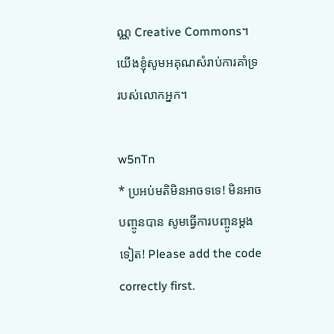ណ្ណ Creative Commons។ យើងខ្ញុំសូមអគុណសំរាប់ការគាំទ្ររបស់លោកអ្នក។

w5nTn
* ប្រអប់មតិមិនអាចទទេ! មិនអាចបញ្ចូនបាន សូមធ្វើការបញ្ចូនម្តងទៀត! Please add the code correctly first.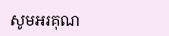សូមអរគុណ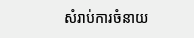សំរាប់ការចំនាយ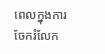ពេលក្នុងការចែករំលែក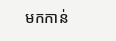មកកាន់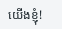យើងខ្ញុំ!